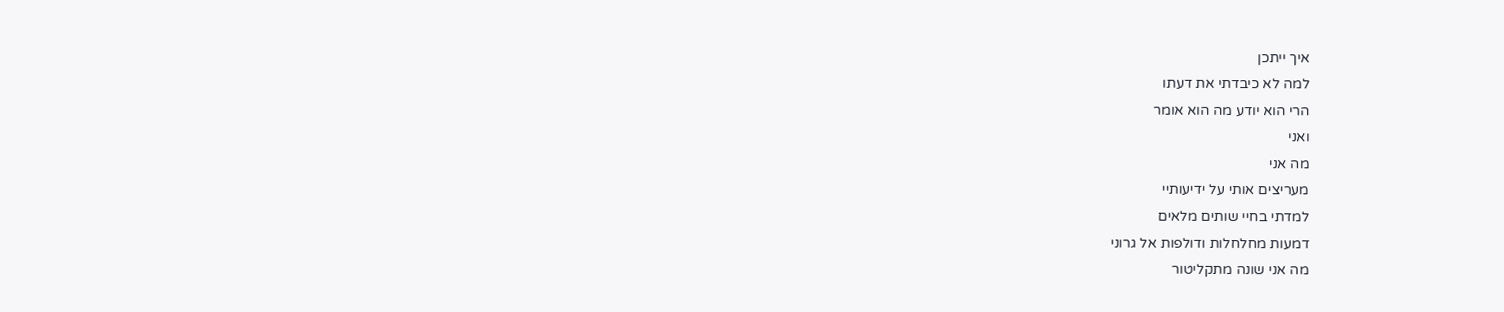איך ייתכן
למה לא כיבדתי את דעתו
הרי הוא יודע מה הוא אומר
ואני
מה אני
מעריצים אותי על ידיעותיי
למדתי בחיי שותים מלאים
דמעות מחלחלות ודולפות אל גרוני
מה אני שונה מתקליטור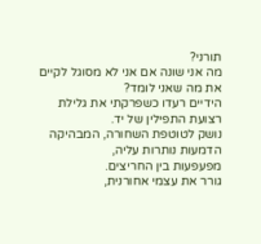תורני?
מה אני שונה אם אני לא מסוגל לקיים את מה שאני לומד?
הידיים רעדו כשפרקתי את גלילת רצועת התפילין של יד.
נושק לטוטפת השחורה, המבהיקה
הדמעות נותרות עליה,
מפעפעות בין החריצים.
גורר את עצמי אחורנית,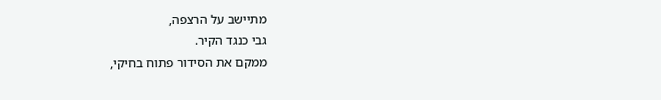מתיישב על הרצפה,
גבי כנגד הקיר.
ממקם את הסידור פתוח בחיקי,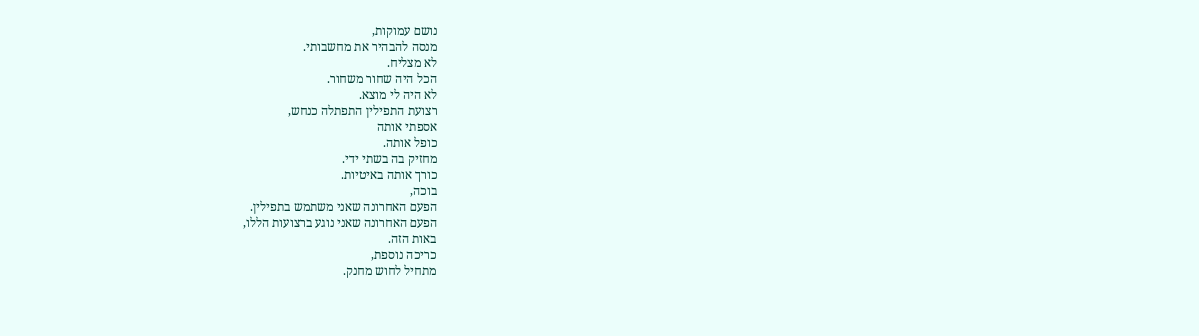נושם עמוקות,
מנסה להבהיר את מחשבותי.
לא מצליח.
הכל היה שחור משחור.
לא היה לי מוצא.
רצועת התפילין התפתלה כנחש,
אספתי אותה
כופל אותה.
מחזיק בה בשתי ידי.
כורך אותה באיטיות.
בוכה,
הפעם האחרונה שאני משתמש בתפילין.
הפעם האחרונה שאני נוגע ברצועות הללו,
באות הזה.
כריכה נוספת,
מתחיל לחוש מחנק.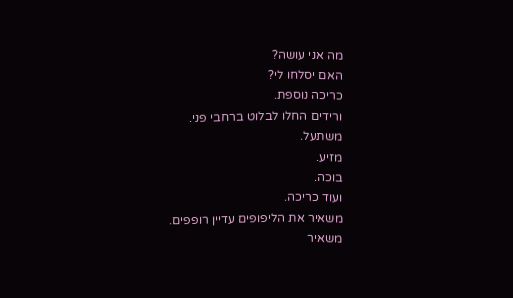מה אני עושה?
האם יסלחו לי?
כריכה נוספת.
ורידים החלו לבלוט ברחבי פני.
משתעל.
מזיע.
בוכה.
ועוד כריכה.
משאיר את הליפופים עדיין רופפים.
משאיר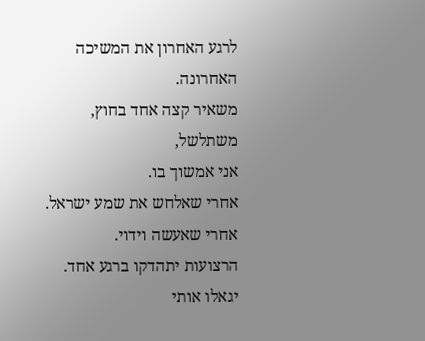לרגע האחרון את המשיכה האחרונה.
משאיר קצה אחד בחוץ,
משתלשל,
אני אמשוך בו.
אחרי שאלחש את שמע ישראל.
אחרי שאעשה וידוי.
הרצועות יתהדקו ברגע אחד.
יגאלו אותי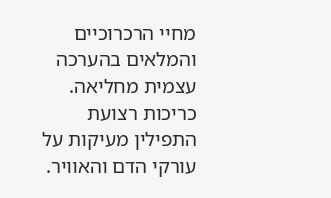מחיי הרכרוכיים והמלאים בהערכה עצמית מחליאה.
כריכות רצועת התפילין מעיקות על עורקי הדם והאוויר.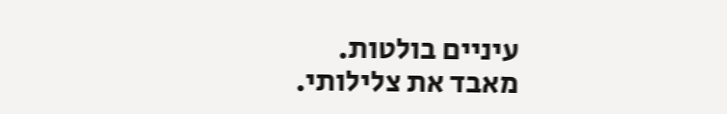עיניים בולטות.
מאבד את צלילותי.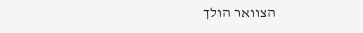הצוואר הולך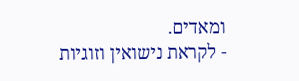ומאדים.
- לקראת נישואין וזוגיות